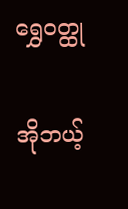ရွှေဝတ္ထု

အိုဘယ့်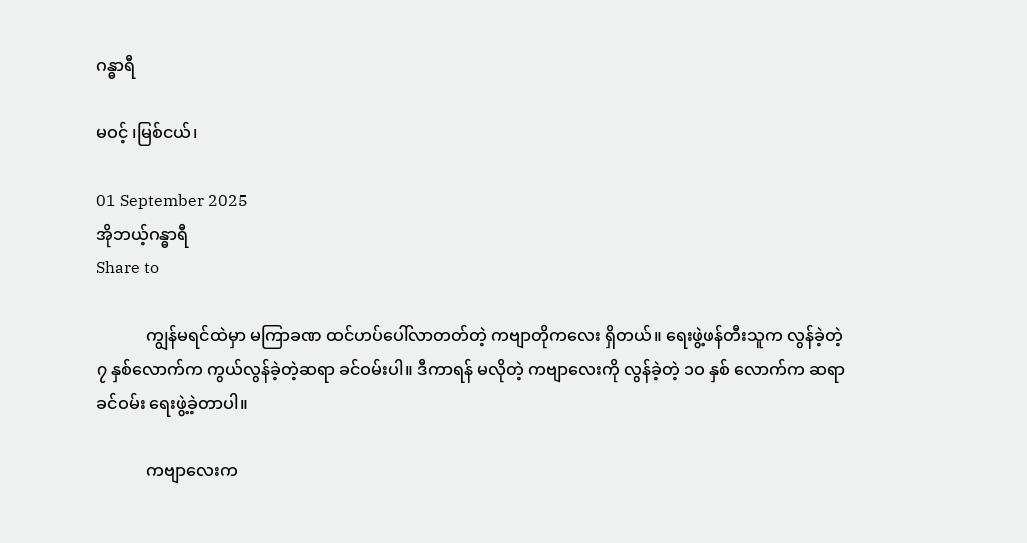ဂန္ဓာရီ

မဝင့် ၊မြစ်ငယ်၊

01 September 2025
အိုဘယ့်ဂန္ဓာရီ
Share to

            ကျွန်မရင်ထဲမှာ မကြာခဏ ထင်ဟပ်ပေါ်လာတတ်တဲ့ ကဗျာတိုကလေး ရှိတယ်။ ရေးဖွဲ့ဖန်တီးသူက လွန်ခဲ့တဲ့ ၇ နှစ်လောက်က ကွယ်လွန်ခဲ့တဲ့ဆရာ ခင်ဝမ်းပါ။ ဒီကာရန် မလိုတဲ့ ကဗျာလေးကို လွန်ခဲ့တဲ့ ၁ဝ နှစ် လောက်က ဆရာ ခင်ဝမ်း ရေးဖွဲ့ခဲ့တာပါ။

            ကဗျာလေးက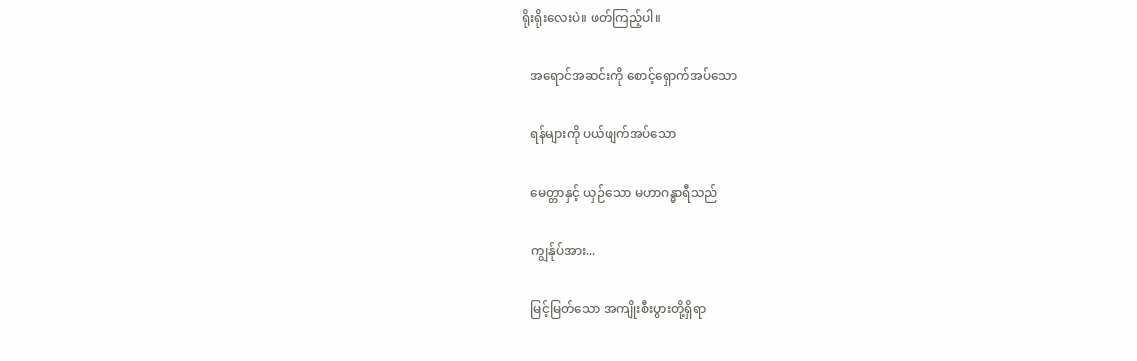ရိုးရိုးလေးပဲ။ ဖတ်ကြည့်ပါ။

   အရောင်အဆင်းကို စောင့်ရှောက်အပ်သော

   ရန်များကို ပယ်ဖျက်အပ်သော

   မေတ္တာနှင့် ယှဉ်သော မဟာဂန္ဓာရီသည်

   ကျွန်ုပ်အား...

   မြင့်မြတ်သော အကျိုးစီးပွားတို့ရှိရာ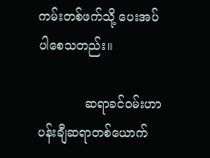ကမ်းတစ်ဖက်သို့ ပေးအပ်ပါစေသတည်း။

            ဆရာခင်ဝမ်းဟာ ပန်းချီဆရာတစ်ယောက်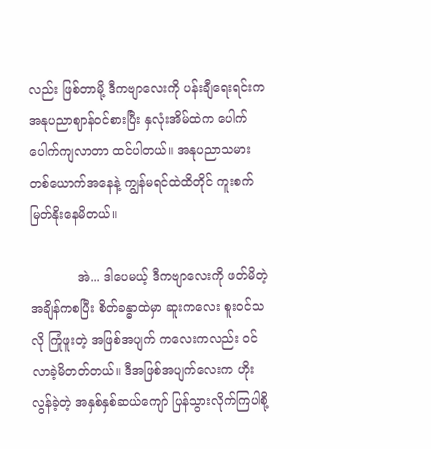လည်း ဖြစ်တာမို့ ဒီကဗျာလေးကို ပန်းချီရေးရင်းက အနုပညာဈာန်ဝင်စားပြီး နှလုံးအိမ်ထဲက ပေါက်ပေါက်ကျလာတာ ထင်ပါတယ်။ အနုပညာသမားတစ်ယောက်အနေနဲ့ ကျွန်မရင်ထဲထိတိုင် ကူးစက်မြတ်နိုးနေမိတယ်။

            အဲ... ဒါပေမယ့် ဒီကဗျာလေးကို ဖတ်မိတဲ့အချိန်ကစပြီး စိတ်ခန္ဓာထဲမှာ ဆူးကလေး စူးဝင်သလို ကြုံဖူးတဲ့ အဖြစ်အပျက် ကလေးကလည်း ဝင်လာခဲ့မိတတ်တယ်။ ဒီအဖြစ်အပျက်လေးက ဟိုးလွန်ခဲ့တဲ့ အနှစ်နှစ်ဆယ်ကျော် ပြန်သွားလိုက်ကြပါစို့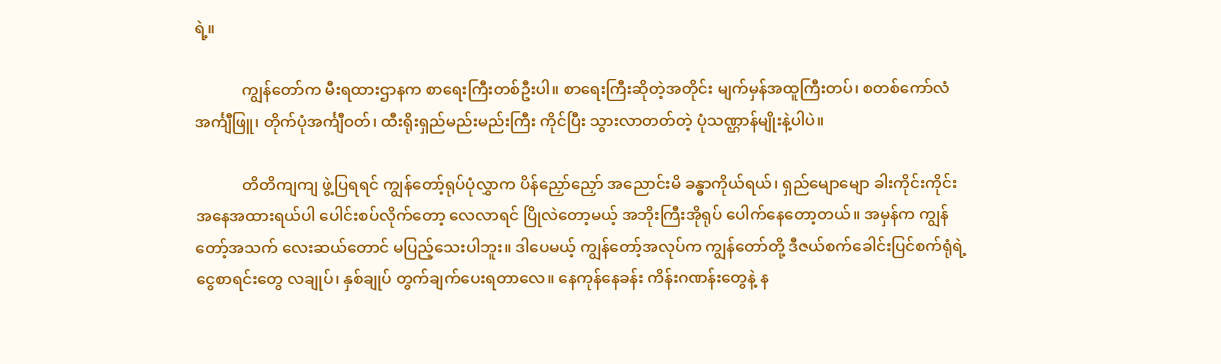ရဲ့။

            ကျွန်တော်က မီးရထားဌာနက စာရေးကြီးတစ်ဦးပါ။ စာရေးကြီးဆိုတဲ့အတိုင်း မျက်မှန်အထူကြီးတပ်၊ စတစ်ကော်လံ အင်္ကျီဖြူ၊ တိုက်ပုံအင်္ကျီဝတ်၊ ထီးရိုးရှည်မည်းမည်းကြီး ကိုင်ပြီး သွားလာတတ်တဲ့ ပုံသဏ္ဌာန်မျိုးနဲ့ပါပဲ။

            တိတိကျကျ ဖွဲ့ပြရရင် ကျွန်တော့်ရုပ်ပုံလွှာက ပိန်ညှော်ညှော် အညောင်းမိ ခန္ဓာကိုယ်ရယ်၊ ရှည်မျောမျော ခါးကိုင်းကိုင်း အနေအထားရယ်ပါ ပေါင်းစပ်လိုက်တော့ လေလာရင် ပြိုလဲတော့မယ့် အဘိုးကြီးအိုရုပ် ပေါက်နေတော့တယ်။ အမှန်က ကျွန်တော့်အသက် လေးဆယ်တောင် မပြည့်သေးပါဘူး။ ဒါပေမယ့် ကျွန်တော့်အလုပ်က ကျွန်တော်တို့ ဒီဇယ်စက်ခေါင်းပြင်စက်ရုံရဲ့ ငွေစာရင်းတွေ လချုပ်၊ နှစ်ချုပ် တွက်ချက်ပေးရတာလေ။ နေကုန်နေခန်း ကိန်းဂဏန်းတွေနဲ့ န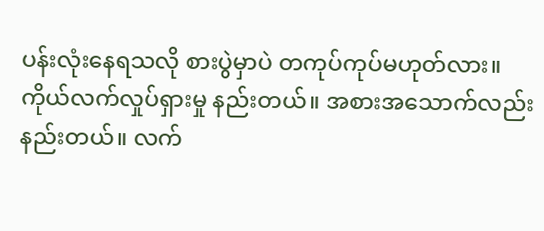ပန်းလုံးနေရသလို စားပွဲမှာပဲ တကုပ်ကုပ်မဟုတ်လား။ ကိုယ်လက်လှုပ်ရှားမှု နည်းတယ်။ အစားအသောက်လည်းနည်းတယ်။ လက်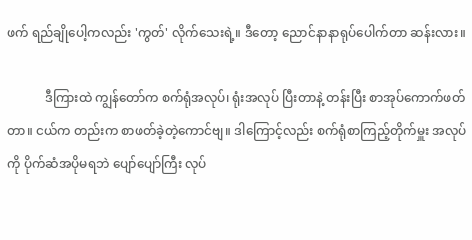ဖက် ရည်ချိုပေါ့ကလည်း 'ကွတ်' လိုက်သေးရဲ့။ ဒီတော့ ညောင်နာနာရုပ်ပေါက်တာ ဆန်းလား။

            ဒီကြားထဲ ကျွန်တော်က စက်ရုံအလုပ်၊ ရုံးအလုပ် ပြီးတာနဲ့ တန်းပြီး စာအုပ်ကောက်ဖတ်တာ။ ငယ်က တည်းက စာဖတ်ခဲ့တဲ့ကောင်ဗျ။ ဒါကြောင့်လည်း စက်ရုံစာကြည့်တိုက်မှူး အလုပ်ကို ပိုက်ဆံအပိုမရဘဲ ပျော်ပျော်ကြီး လုပ်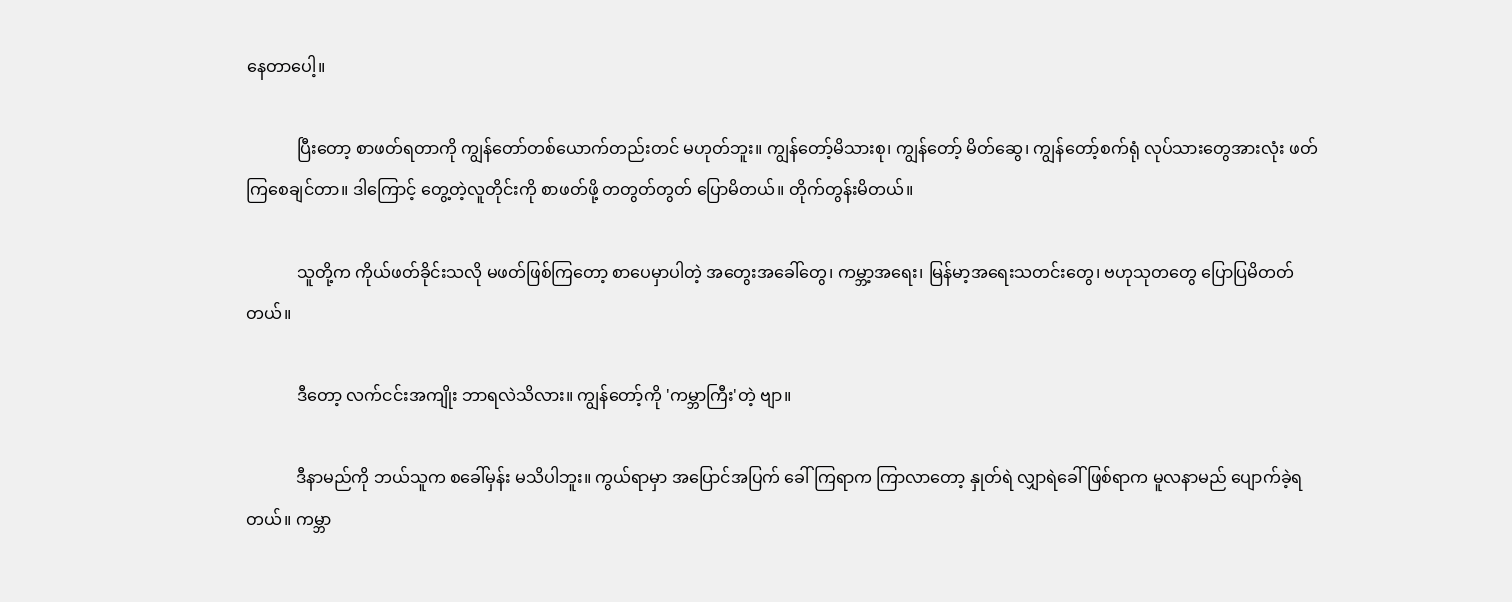နေတာပေါ့။

            ပြီးတော့ စာဖတ်ရတာကို ကျွန်တော်တစ်ယောက်တည်းတင် မဟုတ်ဘူး။ ကျွန်တော့်မိသားစု၊ ကျွန်တော့် မိတ်ဆွေ၊ ကျွန်တော့်စက်ရုံ လုပ်သားတွေအားလုံး ဖတ်ကြစေချင်တာ။ ဒါကြောင့် တွေ့တဲ့လူတိုင်းကို စာဖတ်ဖို့ တတွတ်တွတ် ပြောမိတယ်။ တိုက်တွန်းမိတယ်။

            သူတို့က ကိုယ်ဖတ်ခိုင်းသလို မဖတ်ဖြစ်ကြတော့ စာပေမှာပါတဲ့ အတွေးအခေါ်တွေ၊ ကမ္ဘာ့အရေး၊ မြန်မာ့အရေးသတင်းတွေ၊ ဗဟုသုတတွေ ပြောပြမိတတ်တယ်။

            ဒီတော့ လက်ငင်းအကျိုး ဘာရလဲသိလား။ ကျွန်တော့်ကို 'ကမ္ဘာကြီး'တဲ့ ဗျာ။

            ဒီနာမည်ကို ဘယ်သူက စခေါ်မှန်း မသိပါဘူး။ ကွယ်ရာမှာ အပြောင်အပြက် ခေါ်ကြရာက ကြာလာတော့ နှုတ်ရဲ လျှာရဲခေါ်ဖြစ်ရာက မူလနာမည် ပျောက်ခဲ့ရတယ်။ ကမ္ဘာ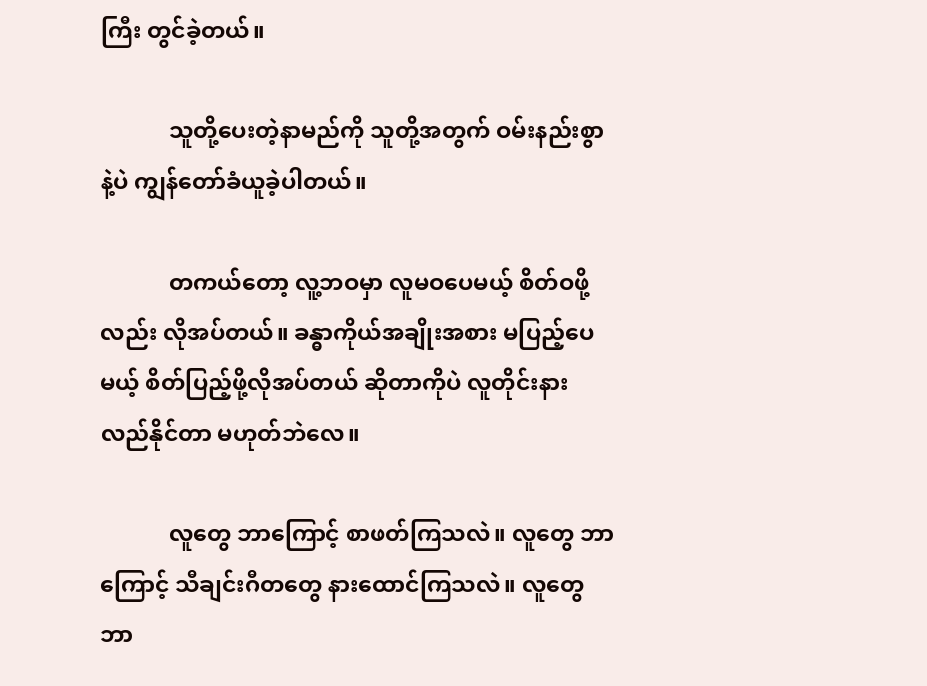ကြီး တွင်ခဲ့တယ်။

            သူတို့ပေးတဲ့နာမည်ကို သူတို့အတွက် ဝမ်းနည်းစွာနဲ့ပဲ ကျွန်တော်ခံယူခဲ့ပါတယ်။

            တကယ်တော့ လူ့ဘဝမှာ လူမဝပေမယ့် စိတ်ဝဖို့လည်း လိုအပ်တယ်။ ခန္ဓာကိုယ်အချိုးအစား မပြည့်ပေမယ့် စိတ်ပြည့်ဖို့လိုအပ်တယ် ဆိုတာကိုပဲ လူတိုင်းနားလည်နိုင်တာ မဟုတ်ဘဲလေ။

            လူတွေ ဘာကြောင့် စာဖတ်ကြသလဲ။ လူတွေ ဘာကြောင့် သီချင်းဂီတတွေ နားထောင်ကြသလဲ။ လူတွေ ဘာ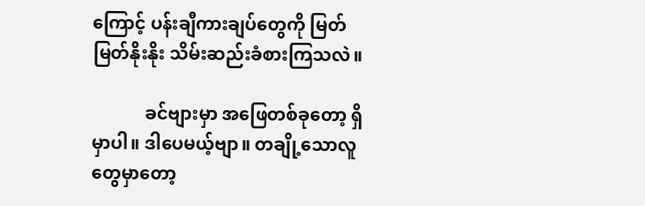ကြောင့် ပန်းချီကားချပ်တွေကို မြတ်မြတ်နိုးနိုး သိမ်းဆည်းခံစားကြသလဲ။

            ခင်ဗျားမှာ အဖြေတစ်ခုတော့ ရှိမှာပါ။ ဒါပေမယ့်ဗျာ။ တချို့သောလူတွေမှာတော့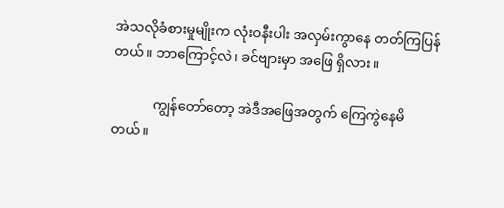အဲသလိုခံစားမှုမျိုးက လုံးဝနီးပါး အလှမ်းကွာနေ တတ်ကြပြန်တယ်။ ဘာကြောင့်လဲ၊ ခင်ဗျားမှာ အဖြေ ရှိလား။

            ကျွန်တော်တော့ အဲဒီအဖြေအတွက် ကြေကွဲနေမိတယ်။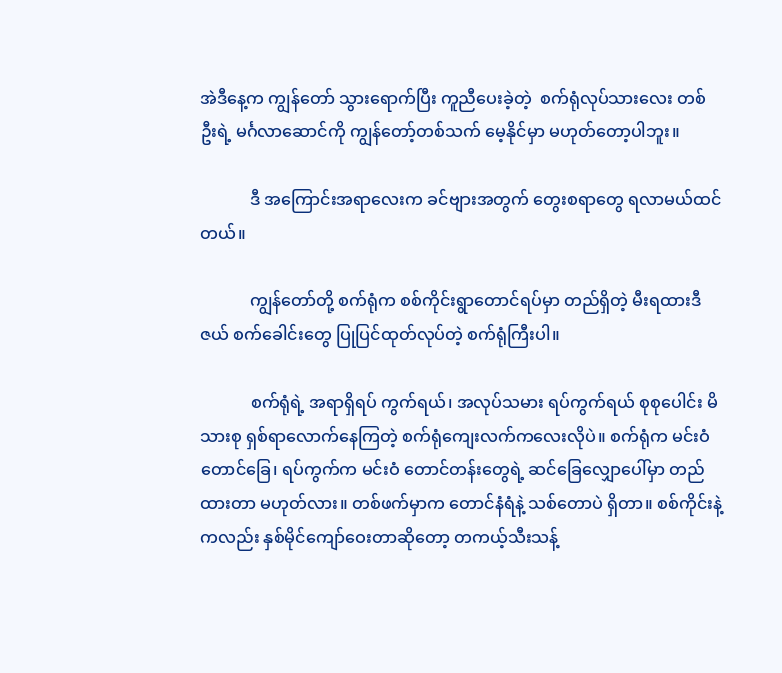အဲဒီနေ့က ကျွန်တော် သွားရောက်ပြီး ကူညီပေးခဲ့တဲ့  စက်ရုံလုပ်သားလေး တစ်ဦးရဲ့ မင်္ဂလာဆောင်ကို ကျွန်တော့်တစ်သက် မေ့နိုင်မှာ မဟုတ်တော့ပါဘူး။

            ဒီ အကြောင်းအရာလေးက ခင်ဗျားအတွက် တွေးစရာတွေ ရလာမယ်ထင်တယ်။

            ကျွန်တော်တို့ စက်ရုံက စစ်ကိုင်းရွာတောင်ရပ်မှာ တည်ရှိတဲ့ မီးရထားဒီဇယ် စက်ခေါင်းတွေ ပြုပြင်ထုတ်လုပ်တဲ့ စက်ရုံကြီးပါ။

            စက်ရုံရဲ့ အရာရှိရပ် ကွက်ရယ်၊ အလုပ်သမား ရပ်ကွက်ရယ် စုစုပေါင်း မိသားစု ရှစ်ရာလောက်နေကြတဲ့ စက်ရုံကျေးလက်ကလေးလိုပဲ။ စက်ရုံက မင်းဝံတောင်ခြေ၊ ရပ်ကွက်က မင်းဝံ တောင်တန်းတွေရဲ့ ဆင်ခြေလျှောပေါ်မှာ တည်ထားတာ မဟုတ်လား။ တစ်ဖက်မှာက တောင်နံရံနဲ့ သစ်တောပဲ ရှိတာ။ စစ်ကိုင်းနဲ့ကလည်း နှစ်မိုင်ကျော်ဝေးတာဆိုတော့ တကယ့်သီးသန့်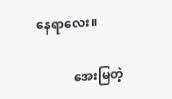နေရာလေး။

            အေးမြတဲ့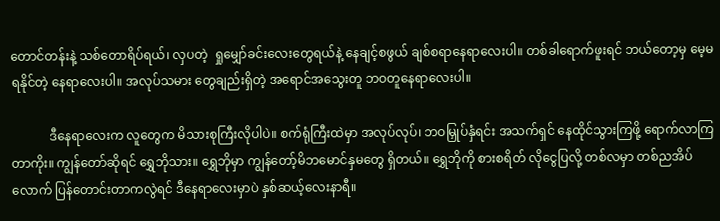တောင်တန်းနဲ့ သစ်တောရိပ်ရယ်၊ လှပတဲ့  ရှုမျှော်ခင်းလေးတွေရယ်နဲ့ နေချင့်စဖွယ် ချစ်စရာနေရာလေးပါ။ တစ်ခါရောက်ဖူးရင် ဘယ်တော့မှ မေ့မရနိုင်တဲ့ နေရာလေးပါ။ အလုပ်သမား တွေချည်းရှိတဲ့ အရောင်အသွေးတူ ဘဝတူနေရာလေးပါ။

            ဒီနေရာလေးက လူတွေက မိသားစုကြီးလိုပါပဲ။ စက်ရုံကြီးထဲမှာ အလုပ်လုပ်၊ ဘဝမြှုပ်နှံရင်း အသက်ရှင် နေထိုင်သွားကြဖို့ ရောက်လာကြတာကိုး။ ကျွန်တော်ဆိုရင် ရွှေဘိုသား။ ရွှေဘိုမှာ ကျွန်တော့်မိဘမောင်နှမတွေ ရှိတယ်။ ရွှေဘိုကို စားစရိတ် လိုငွေပြလို့ တစ်လမှာ တစ်ညအိပ်လောက် ပြန်တောင်းတာကလွဲရင် ဒီနေရာလေးမှာပဲ နှစ်ဆယ့်လေးနာရီ။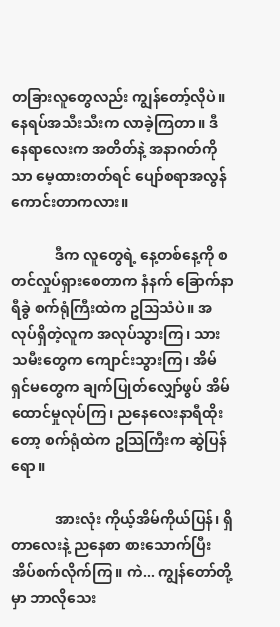တခြားလူတွေလည်း ကျွန်တော့်လိုပဲ။ နေရပ်အသီးသီးက လာခဲ့ကြတာ။ ဒီနေရာလေးက အတိတ်နဲ့ အနာဂတ်ကိုသာ မေ့ထားတတ်ရင် ပျော်စရာအလွန်ကောင်းတာကလား။

            ဒီက လူတွေရဲ့ နေ့တစ်နေ့ကို စတင်လှုပ်ရှားစေတာက နံနက် ခြောက်နာရီခွဲ စက်ရုံကြီးထဲက ဥသြသံပဲ။ အလုပ်ရှိတဲ့လူက အလုပ်သွားကြ၊ သားသမီးတွေက ကျောင်းသွားကြ၊ အိမ်ရှင်မတွေက ချက်ပြုတ်လျှော်ဖွပ် အိမ်ထောင်မှုလုပ်ကြ၊ ညနေလေးနာရီထိုးတော့ စက်ရုံထဲက ဥသြကြီးက ဆွဲပြန်ရော။

            အားလုံး ကိုယ့်အိမ်ကိုယ်ပြန်၊ ရှိတာလေးနဲ့ ညနေစာ စားသောက်ပြီး အိပ်စက်လိုက်ကြ။ ကဲ... ကျွန်တော်တို့မှာ ဘာလိုသေး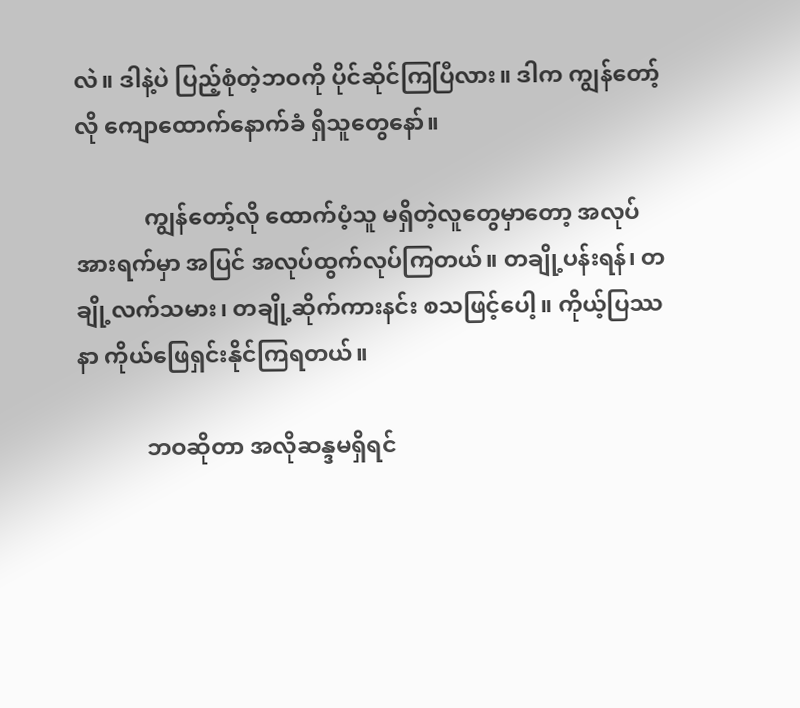လဲ။ ဒါနဲ့ပဲ ပြည့်စုံတဲ့ဘဝကို ပိုင်ဆိုင်ကြပြီလား။ ဒါက ကျွန်တော့်လို ကျောထောက်နောက်ခံ ရှိသူတွေနော်။

            ကျွန်တော့်လို ထောက်ပံ့သူ မရှိတဲ့လူတွေမှာတော့ အလုပ်အားရက်မှာ အပြင် အလုပ်ထွက်လုပ်ကြတယ်။ တချို့ပန်းရန်၊ တချို့လက်သမား၊ တချို့ဆိုက်ကားနင်း စသဖြင့်ပေါ့။ ကိုယ့်ပြဿနာ ကိုယ်ဖြေရှင်းနိုင်ကြရတယ်။

            ဘဝဆိုတာ အလိုဆန္ဒမရှိရင်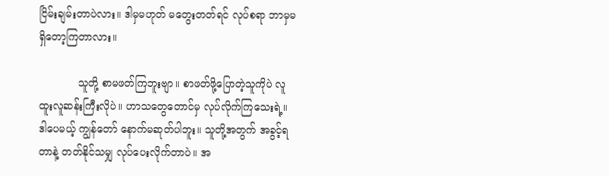ငြိမ်းချမ်းတာပဲလား။ ဒါမှမဟုတ် မတွေးတတ်ရင် လုပ်စရာ ဘာမှမရှိတော့ကြတာလား။

            သူတို့ စာမဖတ်ကြဘူးဗျာ။ စာဖတ်ဖို့ပြောတဲ့သူကိုပဲ လူထူးလူဆန်းကြီးလိုပဲ။ ဟာသတွေတောင်မှ လုပ်လိုက်ကြသေးရဲ့။ ဒါပေမယ့် ကျွန်တော် နောက်မဆုတ်ပါဘူး။ သူတို့အတွက် အခွင့်ရတာနဲ့ တတ်နိုင်သမျှ လုပ်ပေးလိုက်တာပဲ။ အ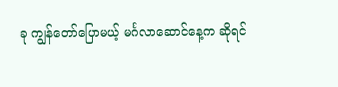ခု ကျွန်တော်ပြောမယ့် မင်္ဂလာဆောင်နေ့က ဆိုရင်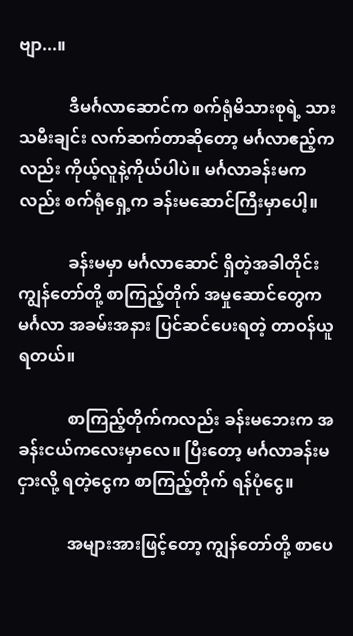ဗျာ...။

            ဒီမင်္ဂလာဆောင်က စက်ရုံမိသားစုရဲ့ သားသမီးချင်း လက်ဆက်တာဆိုတော့ မင်္ဂလာဧည့်ကလည်း ကိုယ့်လူနဲ့ကိုယ်ပါပဲ။ မင်္ဂလာခန်းမကလည်း စက်ရုံရှေ့က ခန်းမဆောင်ကြီးမှာပေါ့။

            ခန်းမမှာ မင်္ဂလာဆောင် ရှိတဲ့အခါတိုင်း ကျွန်တော်တို့ စာကြည့်တိုက် အမှုဆောင်တွေက မင်္ဂလာ အခမ်းအနား ပြင်ဆင်ပေးရတဲ့ တာဝန်ယူရတယ်။

            စာကြည့်တိုက်ကလည်း ခန်းမဘေးက အခန်းငယ်ကလေးမှာလေ။ ပြီးတော့ မင်္ဂလာခန်းမ ငှားလို့ ရတဲ့ငွေက စာကြည့်တိုက် ရန်ပုံငွေ။

            အများအားဖြင့်တော့ ကျွန်တော်တို့ စာပေ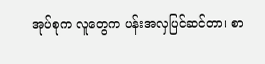အုပ်စုက လူတွေက ပန်းအလှပြင်ဆင်တာ၊ စာ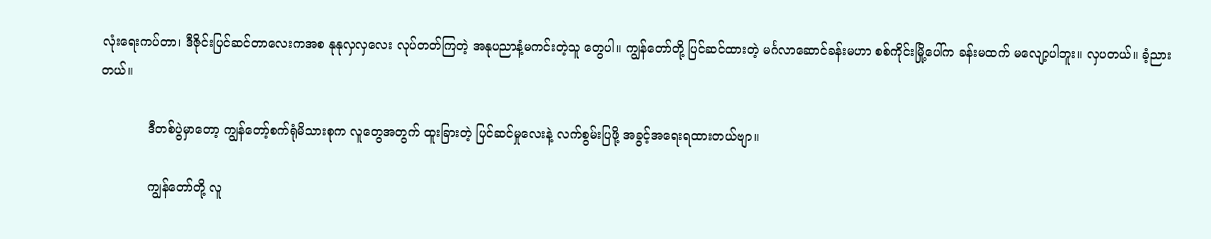လုံးရေးကပ်တာ၊ ဒီဇိုင်းပြင်ဆင်တာလေးကအစ နုနုလှလှလေး လုပ်တတ်ကြတဲ့ အနုပညာနံ့မကင်းတဲ့သူ တွေပါ။ ကျွန်တော်တို့ ပြင်ဆင်ထားတဲ့ မင်္ဂလာဆောင်ခန်းမဟာ စစ်ကိုင်းမြို့ပေါ်က ခန်းမထက် မလျော့ပါဘူး။ လှပတယ်။ ခံ့ညားတယ်။

            ဒီတစ်ပွဲမှာတော့ ကျွန်တော့်စက်ရုံမိသားစုက လူတွေအတွက် ထူးခြားတဲ့ ပြင်ဆင်မှုလေးနဲ့ လက်စွမ်းပြဖို့ အခွင့်အရေးရထားတယ်ဗျာ။

            ကျွန်တော်တို့ လူ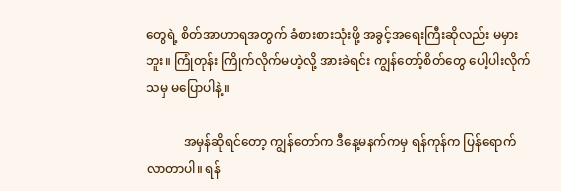တွေရဲ့ စိတ်အာဟာရအတွက် ခံစားစားသုံးဖို့ အခွင့်အရေးကြီးဆိုလည်း မမှားဘူး။ ကြုံတုန်း ကြိုက်လိုက်မဟဲ့လို့ အားခဲရင်း ကျွန်တော့်စိတ်တွေ ပေါ့ပါးလိုက်သမှ မပြောပါနဲ့။

            အမှန်ဆိုရင်တော့ ကျွန်တော်က ဒီနေ့မနက်ကမှ ရန်ကုန်က ပြန်ရောက်လာတာပါ။ ရန်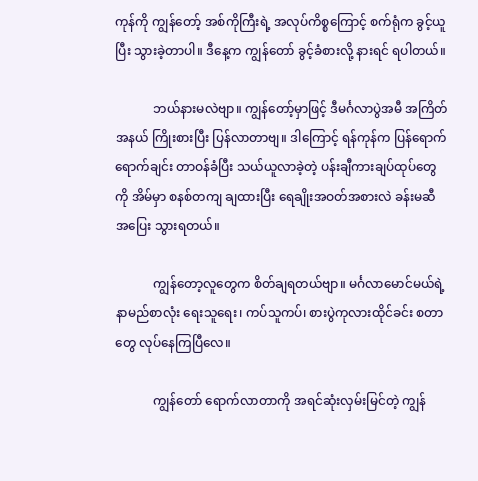ကုန်ကို ကျွန်တော့် အစ်ကိုကြီးရဲ့ အလုပ်ကိစ္စကြောင့် စက်ရုံက ခွင့်ယူပြီး သွားခဲ့တာပါ။ ဒီနေ့က ကျွန်တော် ခွင့်ခံစားလို့ နားရင် ရပါတယ်။

            ဘယ်နားမလဲဗျာ။ ကျွန်တော့်မှာဖြင့် ဒီမင်္ဂလာပွဲအမီ အကြိတ်အနယ် ကြိုးစားပြီး ပြန်လာတာဗျ။ ဒါကြောင့် ရန်ကုန်က ပြန်ရောက်ရောက်ချင်း တာဝန်ခံပြီး သယ်ယူလာခဲ့တဲ့ ပန်းချီကားချပ်ထုပ်တွေကို အိမ်မှာ စနစ်တကျ ချထားပြီး ရေချိုးအဝတ်အစားလဲ ခန်းမဆီ အပြေး သွားရတယ်။

            ကျွန်တော့လူတွေက စိတ်ချရတယ်ဗျာ။ မင်္ဂလာမောင်မယ်ရဲ့ နာမည်စာလုံး ရေးသူရေး၊ ကပ်သူကပ်၊ စားပွဲကုလားထိုင်ခင်း စတာတွေ လုပ်နေကြပြီလေ။

            ကျွန်တော် ရောက်လာတာကို အရင်ဆုံးလှမ်းမြင်တဲ့ ကျွန်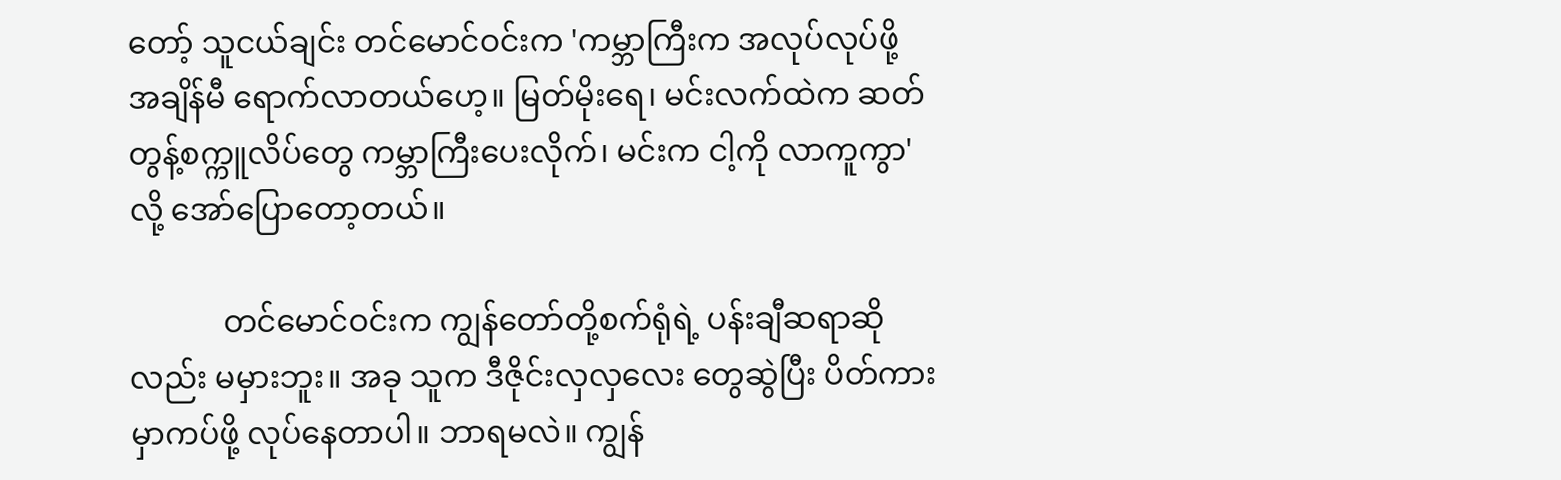တော့် သူငယ်ချင်း တင်မောင်ဝင်းက 'ကမ္ဘာကြီးက အလုပ်လုပ်ဖို့ အချိန်မီ ရောက်လာတယ်ဟေ့။ မြတ်မိုးရေ၊ မင်းလက်ထဲက ဆတ်တွန့်စက္ကူလိပ်တွေ ကမ္ဘာကြီးပေးလိုက်၊ မင်းက ငါ့ကို လာကူကွာ'လို့ အော်ပြောတော့တယ်။

            တင်မောင်ဝင်းက ကျွန်တော်တို့စက်ရုံရဲ့ ပန်းချီဆရာဆိုလည်း မမှားဘူး။ အခု သူက ဒီဇိုင်းလှလှလေး တွေဆွဲပြီး ပိတ်ကားမှာကပ်ဖို့ လုပ်နေတာပါ။ ဘာရမလဲ။ ကျွန်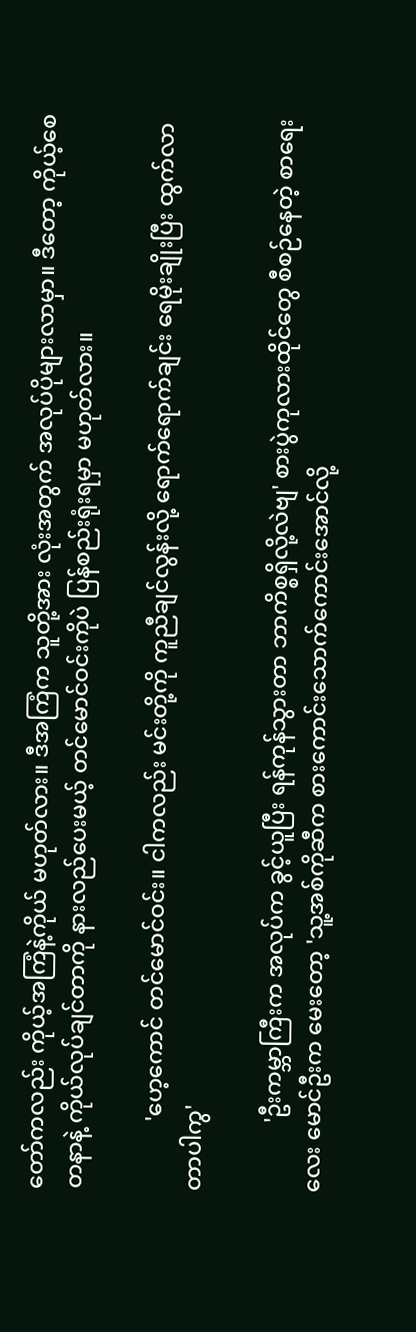တော်ကလည်း ကိုယ့်အကြံနဲ့ကိုယ် မဟုတ်လား။ ဒီအကြံက သူတို့အား လုံးအတွက် အလုပ်ပိုများလာမှာ။ ဒီတော့ ကိုယ့်စေတနာနဲ့ ကိုယ်လုပ်ချင်တာကို နားလည်ပေးမယ့် တင်မောင်ဝင်းကိုပဲ ပြန်စည်းရုံးရမှာ မဟုတ်လား။

            'ဟေ့ကောင် တင်မောင်ဝင်း။ ငါကလည်း မင်းတို့ကို ကူညီချင်လွန်းလို့ ရောက်ရောက်ချင်း ရေမိုးချိုးပြီး ထွက်လာတာပါကွ'

            'ဦးကမ္ဘာကြီးက အလုပ်က ခွင့်ယူပြီး ရန်ကုန်သွားတာ ဘာကိစ္စရှိလို့လဲဗျ' စားပွဲကုလားထိုင်တွေ စီစဉ်နေတဲ့ စာရေးလေး မောင်ဦးက မေးတော့ 'သူ့အစ်ကိုဆီက စားကောင်းသောက်ကောင်းအောင်လို့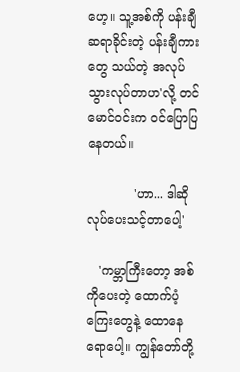ဟေ့။ သူ့အစ်ကို ပန်းချီဆရာခိုင်းတဲ့ ပန်းချီကားတွေ သယ်တဲ့ အလုပ်သွားလုပ်တာဟ'လို့ တင်မောင်ဝင်းက ဝင်ပြောပြနေတယ်။

            'ဟာ... ဒါဆိုလုပ်ပေးသင့်တာပေါ့'

   'ကမ္ဘာကြီးတော့ အစ်ကိုပေးတဲ့ ထောက်ပံ့ကြေးတွေနဲ့ ထောနေရောပေါ့။ ကျွန်တော်တို့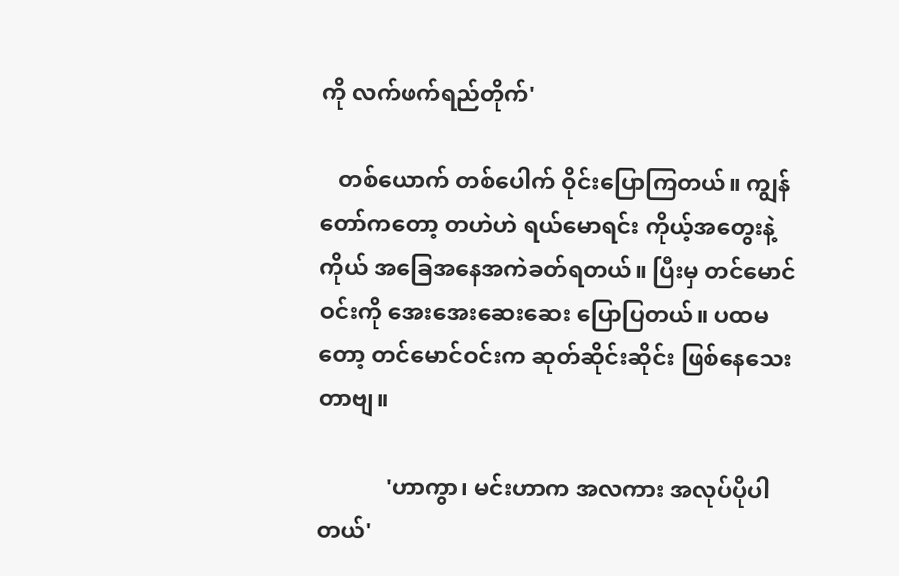ကို လက်ဖက်ရည်တိုက်'

   တစ်ယောက် တစ်ပေါက် ဝိုင်းပြောကြတယ်။ ကျွန်တော်ကတော့ တဟဲဟဲ ရယ်မောရင်း ကိုယ့်အတွေးနဲ့ကိုယ် အခြေအနေအကဲခတ်ရတယ်။ ပြီးမှ တင်မောင်ဝင်းကို အေးအေးဆေးဆေး ပြောပြတယ်။ ပထမတော့ တင်မောင်ဝင်းက ဆုတ်ဆိုင်းဆိုင်း ဖြစ်နေသေးတာဗျ။

            'ဟာကွာ၊ မင်းဟာက အလကား အလုပ်ပိုပါတယ်'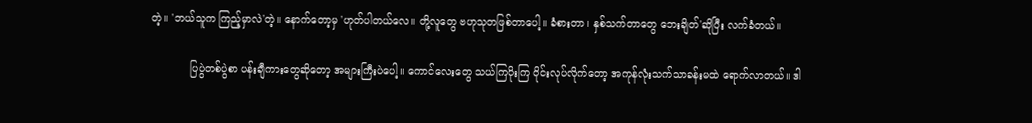တဲ့။ 'ဘယ်သူက ကြည့်မှာလဲ'တဲ့။ နောက်တော့မှ 'ဟုတ်ပါတယ်လေ။ တို့လူတွေ ဗဟုသုတဖြစ်တာပေါ့။ ခံစားတာ၊ နှစ်သက်တာတွေ ဘေးချိတ်'ဆိုပြီး လက်ခံတယ်။

            ပြပွဲတစ်ပွဲစာ ပန်းချီကားတွေဆိုတော့ အများကြီးပဲပေါ့။ ကောင်လေးတွေ သယ်ကြပိုးကြ ဝိုင်းလုပ်လိုက်တော့ အကုန်လုံးသက်သာခန်းမထဲ ရောက်လာတယ်။ ဒါ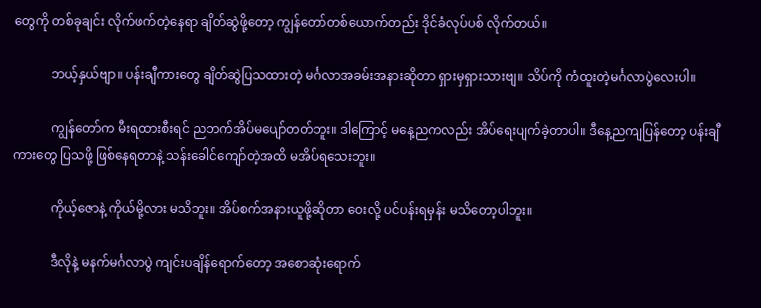တွေကို တစ်ခုချင်း လိုက်ဖက်တဲ့နေရာ ချိတ်ဆွဲဖို့တော့ ကျွန်တော်တစ်ယောက်တည်း ဒိုင်ခံလုပ်ပစ် လိုက်တယ်။

            ဘယ့်နှယ်ဗျာ။ ပန်းချီကားတွေ ချိတ်ဆွဲပြသထားတဲ့ မင်္ဂလာအခမ်းအနားဆိုတာ ရှားမှရှားသားဗျ။ သိပ်ကို ကံထူးတဲ့မင်္ဂလာပွဲလေးပါ။

            ကျွန်တော်က မီးရထားစီးရင် ညဘက်အိပ်မပျော်တတ်ဘူး။ ဒါကြောင့် မနေ့ညကလည်း အိပ်ရေးပျက်ခဲ့တာပါ။ ဒီနေ့ညကျပြန်တော့ ပန်းချီကားတွေ ပြသဖို့ ဖြစ်နေရတာနဲ့ သန်းခေါင်ကျော်တဲ့အထိ မအိပ်ရသေးဘူး။

            ကိုယ့်ဇောနဲ့ ကိုယ်မို့လား မသိဘူး။ အိပ်စက်အနားယူဖို့ဆိုတာ ဝေးလို့ ပင်ပန်းရမှန်း မသိတော့ပါဘူး။

            ဒီလိုနဲ့ မနက်မင်္ဂလာပွဲ ကျင်းပချိန်ရောက်တော့ အစောဆုံးရောက်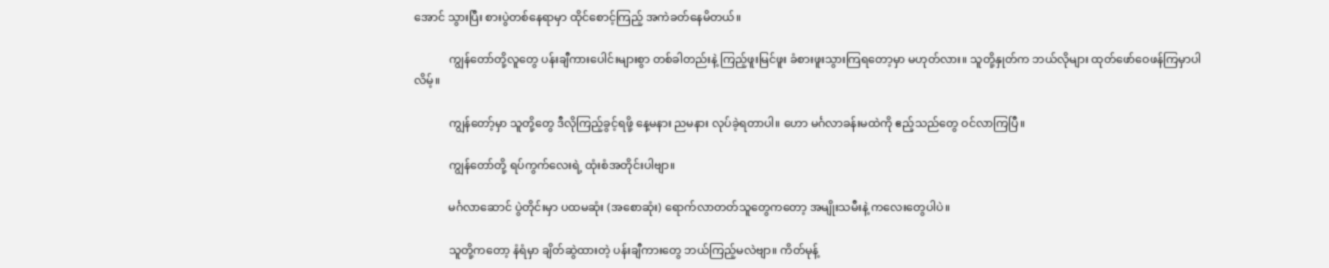အောင် သွားပြီး စားပွဲတစ်နေရာမှာ ထိုင်စောင့်ကြည့် အကဲခတ်နေမိတယ်။

            ကျွန်တော်တို့လူတွေ ပန်းချီကားပေါင်းများစွာ တစ်ခါတည်းနဲ့ ကြည့်ဖူးမြင်ဖူး ခံစားဖူးသွားကြရတော့မှာ မဟုတ်လား။ သူတို့နှုတ်က ဘယ်လိုများ ထုတ်ဖော်ဝေဖန်ကြမှာပါလိမ့်။

            ကျွန်တော့်မှာ သူတို့တွေ ဒီလိုကြည့်ခွင့်ရဖို့ နေ့မနား ညမနား လုပ်ခဲ့ရတာပါ။ ဟော မင်္ဂလာခန်းမထဲကို ဧည့်သည်တွေ ဝင်လာကြပြီ။

            ကျွန်တော်တို့ ရပ်ကွက်လေးရဲ့ ထုံးစံအတိုင်းပါဗျာ။

            မင်္ဂလာဆောင် ပွဲတိုင်းမှာ ပထမဆုံး (အစောဆုံး) ရောက်လာတတ်သူတွေကတော့ အမျိုးသမီးနဲ့ ကလေးတွေပါပဲ။

            သူတို့ကတော့ နံရံမှာ ချိတ်ဆွဲထားတဲ့ ပန်းချီကားတွေ ဘယ်ကြည့်မလဲဗျာ။ ကိတ်မုန့်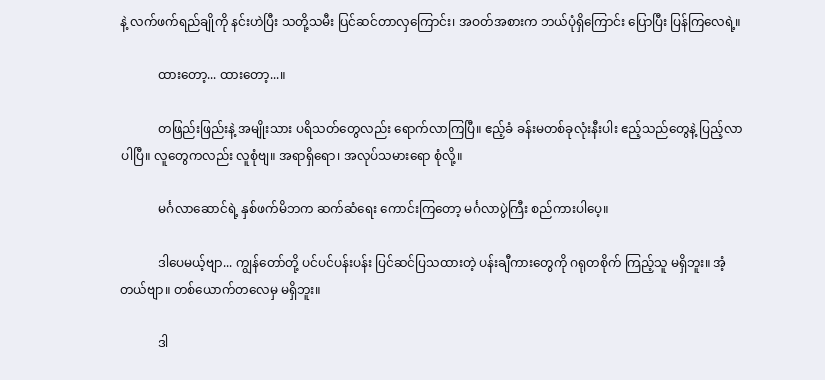နဲ့ လက်ဖက်ရည်ချိုကို နင်းဟဲပြီး သတို့သမီး ပြင်ဆင်တာလှကြောင်း၊ အဝတ်အစားက ဘယ်ပုံရှိကြောင်း ပြောပြီး ပြန်ကြလေရဲ့။

            ထားတော့... ထားတော့...။

            တဖြည်းဖြည်းနဲ့ အမျိုးသား ပရိသတ်တွေလည်း ရောက်လာကြပြီ။ ဧည့်ခံ ခန်းမတစ်ခုလုံးနီးပါး ဧည့်သည်တွေနဲ့ ပြည့်လာပါပြီ။ လူတွေကလည်း လူစုံဗျ။ အရာရှိရော၊ အလုပ်သမားရော စုံလို့။

            မင်္ဂလာဆောင်ရဲ့ နှစ်ဖက်မိဘက ဆက်ဆံရေး ကောင်းကြတော့ မင်္ဂလာပွဲကြီး စည်ကားပါပေ့။

            ဒါပေမယ့်ဗျာ... ကျွန်တော်တို့ ပင်ပင်ပန်းပန်း ပြင်ဆင်ပြသထားတဲ့ ပန်းချီကားတွေကို ဂရုတစိုက် ကြည့်သူ မရှိဘူး။ အံ့တယ်ဗျာ။ တစ်ယောက်တလေမှ မရှိဘူး။

            ဒါ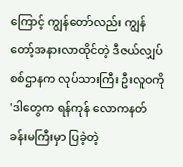ကြောင့် ကျွန်တော်လည်း ကျွန်တော့်အနားလာထိုင်တဲ့ ဒီဇယ်လျှပ်စစ်ဌာနက လုပ်သားကြီး ဦးလူဝကို 'ဒါတွေက ရန်ကုန် လောကနတ် ခန်းမကြီးမှာ ပြခဲ့တဲ့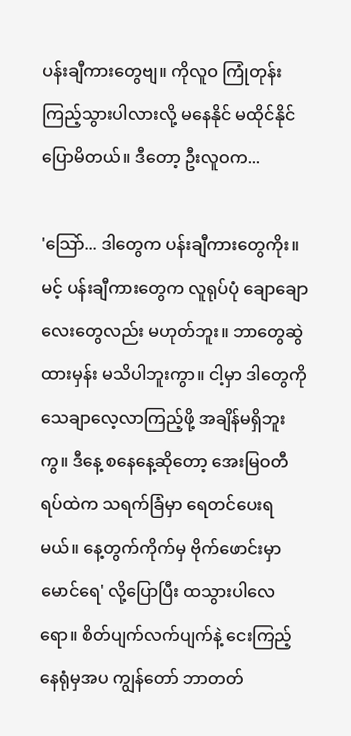ပန်းချီကားတွေဗျ။ ကိုလူဝ ကြုံတုန်းကြည့်သွားပါလားလို့ မနေနိုင် မထိုင်နိုင် ပြောမိတယ်။ ဒီတော့ ဦးလူဝက...

'သြော်... ဒါတွေက ပန်းချီကားတွေကိုး။ မင့် ပန်းချီကားတွေက လူရုပ်ပုံ ချောချောလေးတွေလည်း မဟုတ်ဘူး။ ဘာတွေဆွဲထားမှန်း မသိပါဘူးကွာ။ ငါ့မှာ ဒါတွေကို သေချာလေ့လာကြည့်ဖို့ အချိန်မရှိဘူးကွ။ ဒီနေ့ စနေနေ့ဆိုတော့ အေးမြဝတီရပ်ထဲက သရက်ခြံမှာ ရေတင်ပေးရမယ်။ နေ့တွက်ကိုက်မှ ဗိုက်ဖောင်းမှာ မောင်ရေ' လို့ပြောပြီး ထသွားပါလေရော။ စိတ်ပျက်လက်ပျက်နဲ့ ငေးကြည့်နေရုံမှအပ ကျွန်တော် ဘာတတ်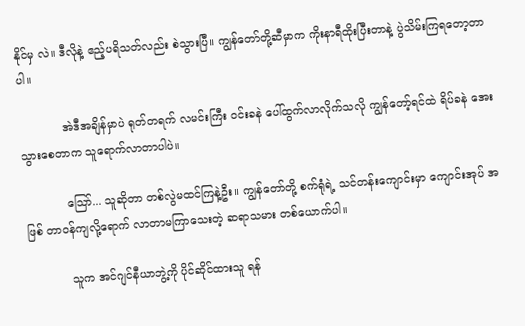နိုင်မှ လဲ။ ဒီလိုနဲ့ ဧည့်ပရိသတ်လည်း စဲသွားပြီ။ ကျွန်တော်တို့ဆီမှာက ကိုးနာရီထိုးပြီးတာနဲ့ ပွဲသိမ်းကြရတော့တာပါ။

            အဲဒီအချိန်မှာပဲ ရုတ်တရက် လမင်းကြီး ဝင်းခနဲ ပေါ်ထွက်လာလိုက်သလို ကျွန်တော့်ရင်ထဲ ရိပ်ခနဲ အေးသွားစေတာက သူရောက်လာတာပါပဲ။

            သြော်... သူဆိုတာ တစ်လွဲမထင်ကြနဲ့ဦး။ ကျွန်တော်တို့ စက်ရုံရဲ့ သင်တန်းကျောင်းမှာ ကျောင်းအုပ် အဖြစ် တာဝန်ကျလို့ရောက် လာတာမကြာသေးတဲ့ ဆရာသမား တစ်ယောက်ပါ။

            သူက အင်ဂျင်နီယာဘွဲ့ကို ပိုင်ဆိုင်ထားသူ ရန်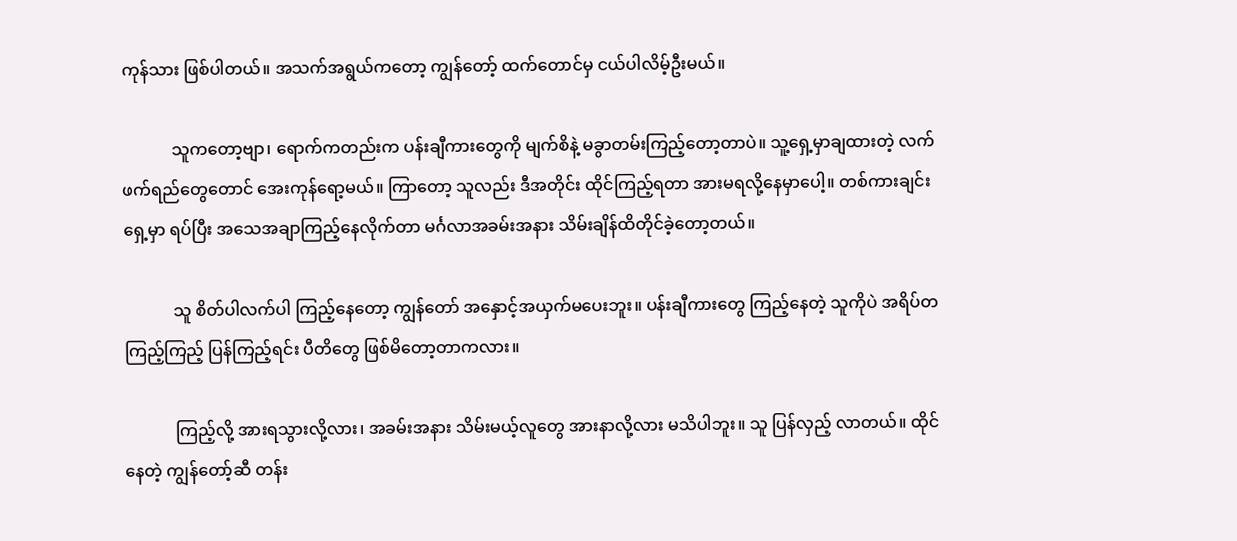ကုန်သား ဖြစ်ပါတယ်။ အသက်အရွယ်ကတော့ ကျွန်တော့် ထက်တောင်မှ ငယ်ပါလိမ့်ဦးမယ်။

            သူကတော့ဗျာ၊ ရောက်ကတည်းက ပန်းချီကားတွေကို မျက်စိနဲ့ မခွာတမ်းကြည့်တော့တာပဲ။ သူ့ရှေ့မှာချထားတဲ့ လက်ဖက်ရည်တွေတောင် အေးကုန်ရော့မယ်။ ကြာတော့ သူလည်း ဒီအတိုင်း ထိုင်ကြည့်ရတာ အားမရလို့နေမှာပေါ့။ တစ်ကားချင်းရှေ့မှာ ရပ်ပြီး အသေအချာကြည့်နေလိုက်တာ မင်္ဂလာအခမ်းအနား သိမ်းချိန်ထိတိုင်ခဲ့တော့တယ်။

            သူ စိတ်ပါလက်ပါ ကြည့်နေတော့ ကျွန်တော် အနှောင့်အယှက်မပေးဘူး။ ပန်းချီကားတွေ ကြည့်နေတဲ့ သူကိုပဲ အရိပ်တကြည့်ကြည့် ပြန်ကြည့်ရင်း ပီတိတွေ ဖြစ်မိတော့တာကလား။

            ကြည့်လို့ အားရသွားလို့လား၊ အခမ်းအနား သိမ်းမယ့်လူတွေ အားနာလို့လား မသိပါဘူး။ သူ ပြန်လှည့် လာတယ်။ ထိုင်နေတဲ့ ကျွန်တော့်ဆီ တန်း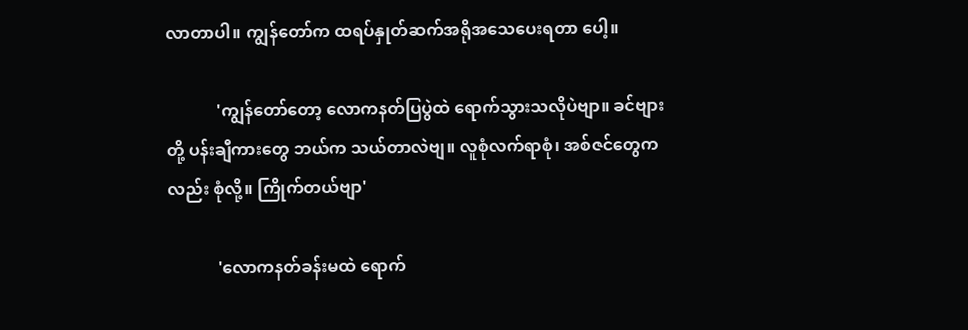လာတာပါ။ ကျွန်တော်က ထရပ်နှုတ်ဆက်အရိုအသေပေးရတာ ပေါ့။

            'ကျွန်တော်တော့ လောကနတ်ပြပွဲထဲ ရောက်သွားသလိုပဲဗျာ။ ခင်ဗျားတို့ ပန်းချီကားတွေ ဘယ်က သယ်တာလဲဗျ။ လူစုံလက်ရာစုံ၊ အစ်ဇင်တွေကလည်း စုံလို့။ ကြိုက်တယ်ဗျာ'

            'လောကနတ်ခန်းမထဲ ရောက်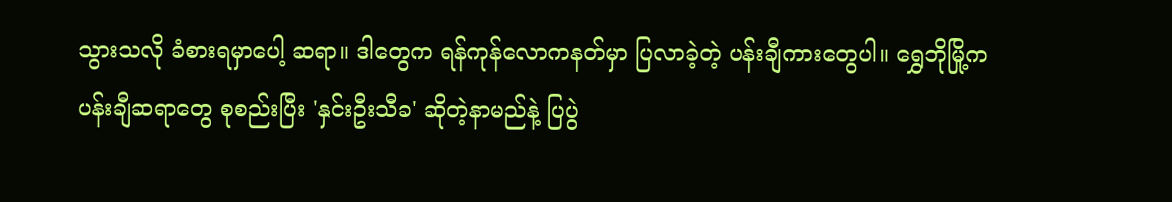သွားသလို ခံစားရမှာပေါ့ ဆရာ။ ဒါတွေက ရန်ကုန်လောကနတ်မှာ ပြလာခဲ့တဲ့ ပန်းချီကားတွေပါ။ ရွှေဘိုမြို့က ပန်းချီဆရာတွေ စုစည်းပြီး 'နှင်းဦးသီခ' ဆိုတဲ့နာမည်နဲ့ ပြပွဲ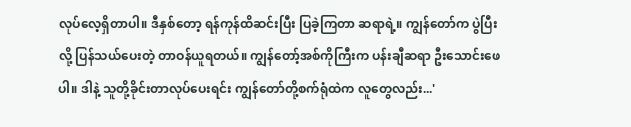လုပ်လေ့ရှိတာပါ။ ဒီနှစ်တော့ ရန်ကုန်ထိဆင်းပြီး ပြခဲ့ကြတာ ဆရာရဲ့။ ကျွန်တော်က ပွဲပြီးလို့ ပြန်သယ်ပေးတဲ့ တာဝန်ယူရတယ်။ ကျွန်တော့်အစ်ကိုကြီးက ပန်းချီဆရာ ဦးသောင်းဖေပါ။ ဒါနဲ့ သူတို့ခိုင်းတာလုပ်ပေးရင်း ကျွန်တော်တို့စက်ရုံထဲက လူတွေလည်း...'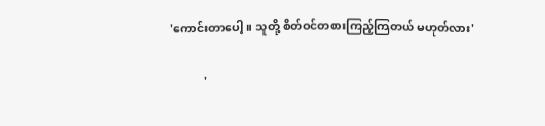'ကောင်းတာပေါ့။ သူတို့ စိတ်ဝင်တစားကြည့်ကြတယ် မဟုတ်လား'

            '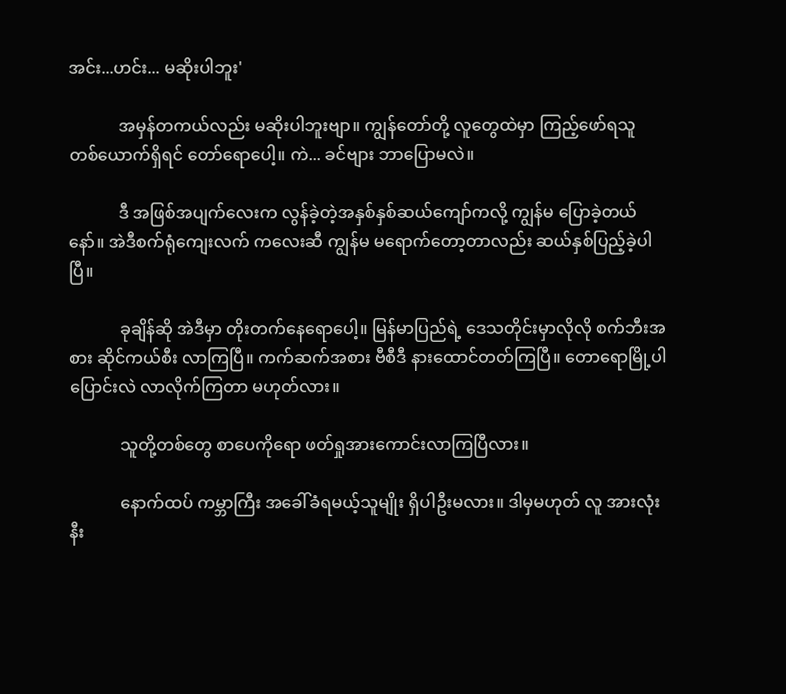အင်း...ဟင်း... မဆိုးပါဘူး'

            အမှန်တကယ်လည်း မဆိုးပါဘူးဗျာ။ ကျွန်တော်တို့ လူတွေထဲမှာ ကြည့်ဖော်ရသူ တစ်ယောက်ရှိရင် တော်ရောပေါ့။ ကဲ... ခင်ဗျား ဘာပြောမလဲ။

            ဒီ အဖြစ်အပျက်လေးက လွန်ခဲ့တဲ့အနှစ်နှစ်ဆယ်ကျော်ကလို့ ကျွန်မ ပြောခဲ့တယ်နော်။ အဲဒီစက်ရုံကျေးလက် ကလေးဆီ ကျွန်မ မရောက်တော့တာလည်း ဆယ်နှစ်ပြည့်ခဲ့ပါပြီ။

            ခုချိန်ဆို အဲဒီမှာ တိုးတက်နေရောပေါ့။ မြန်မာပြည်ရဲ့ ဒေသတိုင်းမှာလိုလို စက်ဘီးအစား ဆိုင်ကယ်စီး လာကြပြီ။ ကက်ဆက်အစား ဗီစီဒီ နားထောင်တတ်ကြပြီ။ တောရောမြို့ပါ ပြောင်းလဲ လာလိုက်ကြတာ မဟုတ်လား။

            သူတို့တစ်တွေ စာပေကိုရော ဖတ်ရှုအားကောင်းလာကြပြီလား။

            နောက်ထပ် ကမ္ဘာကြီး အခေါ်ခံရမယ့်သူမျိုး ရှိပါဦးမလား။ ဒါမှမဟုတ် လူ အားလုံးနီး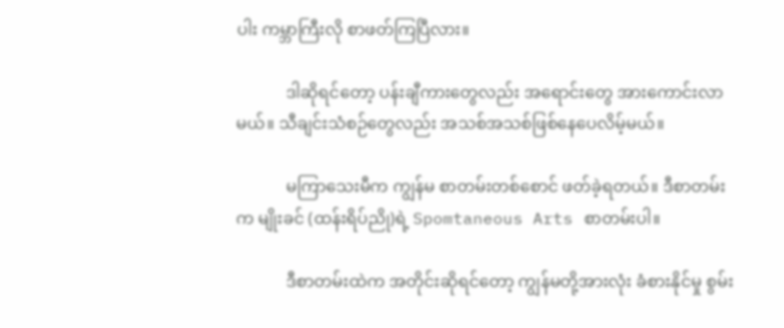ပါး ကမ္ဘာကြီးလို စာဖတ်ကြပြီလား။

            ဒါဆိုရင်တော့ ပန်းချီကားတွေလည်း အရောင်းတွေ အားကောင်းလာမယ်။ သီချင်းသံစဉ်တွေလည်း အသစ်အသစ်ဖြစ်နေပေလိမ့်မယ်။

            မကြာသေးမီက ကျွန်မ စာတမ်းတစ်စောင် ဖတ်ခဲ့ရတယ်။ ဒီစာတမ်းက မျိုးခင် (ထန်းရိပ်ညို)ရဲ့ Spomtaneous Arts စာတမ်းပါ။

            ဒီစာတမ်းထဲက အတိုင်းဆိုရင်တော့ ကျွန်မတို့အားလုံး ခံစားနိုင်မှု စွမ်း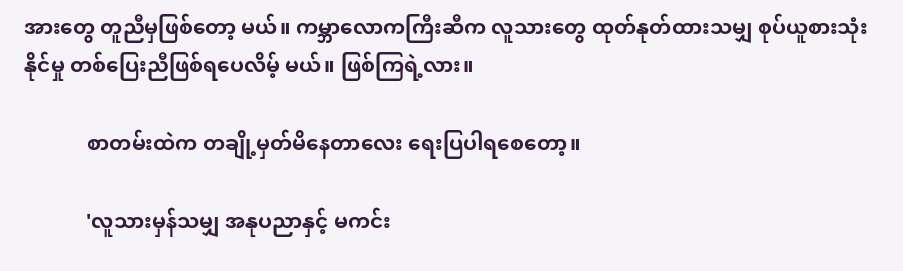အားတွေ တူညီမှဖြစ်တော့ မယ်။ ကမ္ဘာလောကကြီးဆီက လူသားတွေ ထုတ်နုတ်ထားသမျှ စုပ်ယူစားသုံးနိုင်မှု တစ်ပြေးညီဖြစ်ရပေလိမ့် မယ်။ ဖြစ်ကြရဲ့လား။

            စာတမ်းထဲက တချို့မှတ်မိနေတာလေး ရေးပြပါရစေတော့။

            'လူသားမှန်သမျှ အနုပညာနှင့် မကင်း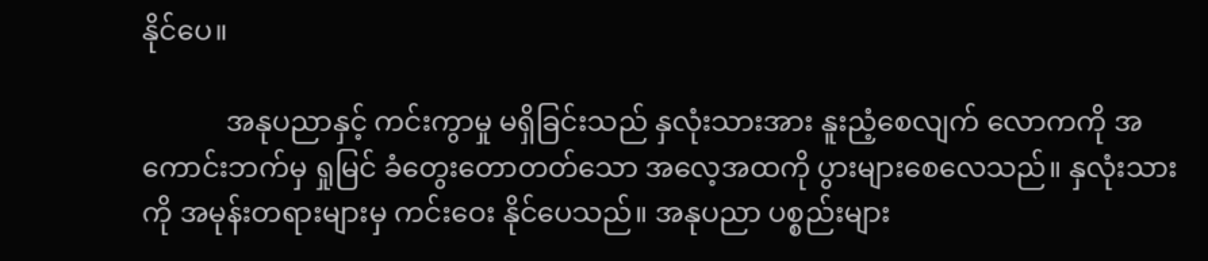နိုင်ပေ။

            အနုပညာနှင့် ကင်းကွာမှု မရှိခြင်းသည် နှလုံးသားအား နူးညံ့စေလျက် လောကကို အကောင်းဘက်မှ ရှုမြင် ခံတွေးတောတတ်သော အလေ့အထကို ပွားများစေလေသည်။ နှလုံးသားကို အမုန်းတရားများမှ ကင်းဝေး နိုင်ပေသည်။ အနုပညာ ပစ္စည်းများ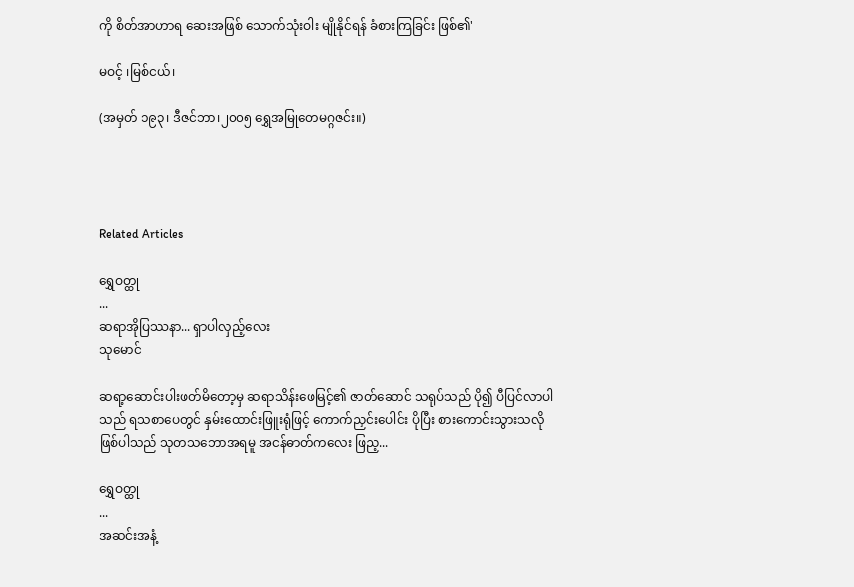ကို စိတ်အာဟာရ ဆေးအဖြစ် သောက်သုံးဝါး မျိုနိုင်ရန် ခံစားကြခြင်း ဖြစ်၏'

မဝင့် ၊မြစ်ငယ်၊

(အမှတ် ၁၉၃၊ ဒီဇင်ဘာ၊၂၀၀၅ ရွှေအမြုတေမဂ္ဂဇင်း။)




Related Articles

ရွှေဝတ္ထု
...
ဆရာအိုပြဿနာ... ရှာပါလှည့်လေး
သုမောင်

ဆရာ့ဆောင်းပါးဖတ်မိတော့မှ ဆရာသိန်းဖေမြင့်၏ ဇာတ်ဆောင် သရုပ်သည် ပို၍ ပီပြင်လာပါသည် ရသစာပေတွင် နှမ်းထောင်းဖြူးရုံဖြင့် ကောက်ညှင်းပေါင်း ပိုပြီး စားကောင်းသွားသလို ဖြစ်ပါသည် သုတသဘောအရမူ အငန်ဓာတ်ကလေး ဖြည့...

ရွှေဝတ္ထု
...
အဆင်းအနံ့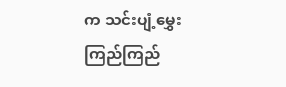က သင်းပျံ့မွှေးကြည်ကြည်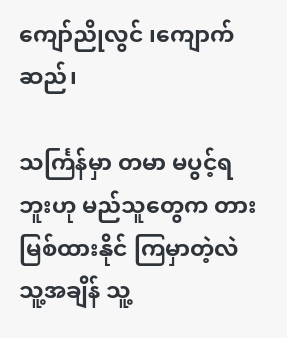ကျော်ညိုလွင် ၊ကျောက်ဆည်၊

သင်္ကြန်မှာ တမာ မပွင့်ရဘူးဟု မည်သူတွေက တားမြစ်ထားနိုင် ကြမှာတဲ့လဲ သူ့အချိန် သူ့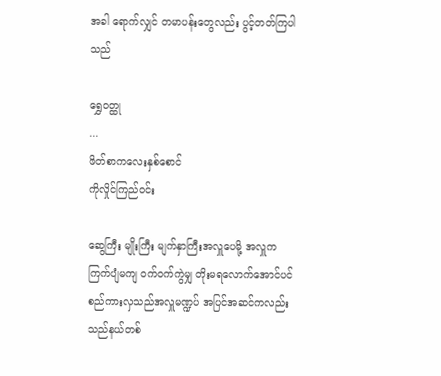အခါ ရောက်လျှင် တမာပန်းတွေလည်း ပွင့်တတ်ကြပါသည်

ရွှေဝတ္ထု
...
ဖိတ်စာကလေးနှစ်စောင်
ကိုလှိုင်ကြည်ဝင်း

ဆွေကြီး မျိုးကြီး မျက်နှာကြီးအလှူပေမို့ အလှူက ကြက်ပျံမကျ ဝက်ဝက်ကွဲမျှ တိုးမရလောက်အောင်ပင် စည်ကားလှသည်အလှူမဏ္ဍပ် အပြင်အဆင်ကလည်း သည်နယ်တစ်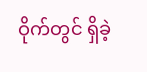ဝိုက်တွင် ရှိခဲ့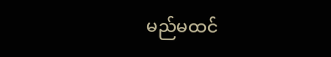မည်မထင်